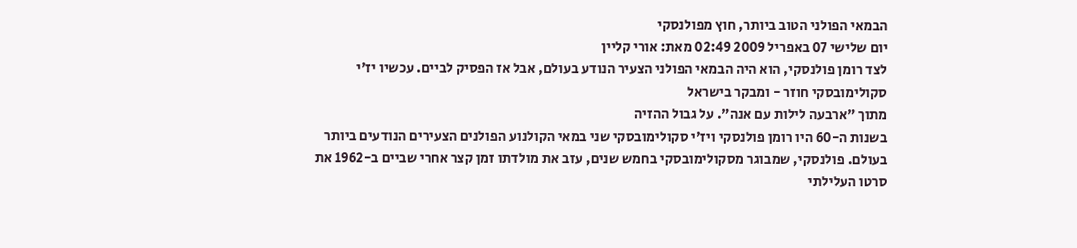הבמאי הפולני הטוב ביותר, חוץ מפולנסקי
יום שלישי 07 באפריל 2009 02:49 מאת: אורי קליין
לצד רומן פולנסקי, הוא היה הבמאי הפולני הצעיר הנודע בעולם, אבל אז הפסיק לביים. עכשיו יז'י סקולימובסקי חוזר - ומבקר בישראל
מתוך "ארבעה לילות עם אנה". על גבול ההזיה
בשנות ה-60 היו רומן פולנסקי ויז'י סקולימובסקי שני במאי הקולנוע הפולנים הצעירים הנודעים ביותר בעולם. פולנסקי, שמבוגר מסקולימובסקי בחמש שנים, עזב את מולדתו זמן קצר אחרי שביים ב-1962 את סרטו העלילתי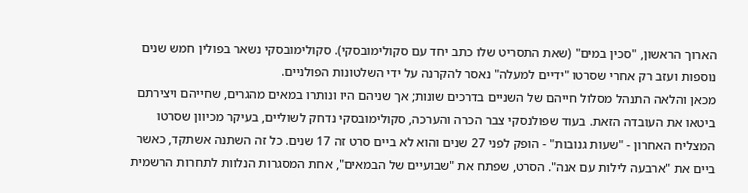הארוך הראשון, "סכין במים" (שאת התסריט שלו כתב יחד עם סקולימובסקי). סקולימובסקי נשאר בפולין חמש שנים נוספות ועזב רק אחרי שסרטו "ידיים למעלה" נאסר להקרנה על ידי השלטונות הפולניים.
מכאן והלאה התנהל מסלול חייהם של השניים בדרכים שונות; אך שניהם היו ונותרו במאים מהגרים, שחייהם ויצירתם ביטאו את העובדה הזאת. בעוד שפולנסקי צבר הכרה והערכה, סקולימובסקי נדחק לשוליים, בעיקר מכיוון שסרטו המצליח האחרון - "שעות גנובות" - הופק לפני 27 שנים והוא לא ביים סרט זה 17 שנים. כל זה השתנה אשתקד, כאשר ביים את "ארבעה לילות עם אנה". הסרט, שפתח את "שבועיים של הבמאים", אחת המסגרות הנלוות לתחרות הרשמית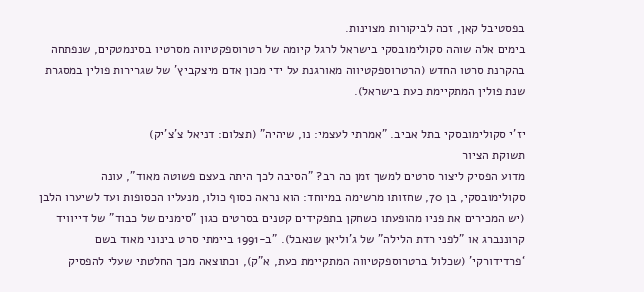בפסטיבל קאן, זכה לביקורות מצוינות.
בימים אלה שוהה סקולימובסקי בישראל לרגל קיומה של רטרוספקטיווה מסרטיו בסינמטקים, שנפתחה בהקרנת סרטו החדש (הרטרוספקטיווה מאורגנת על ידי מכון אדם מיצקביץ' של שגרירות פולין במסגרת שנת פולין המתקיימת כעת בישראל).

יז'י סקולימובסקי בתל אביב. "אמרתי לעצמי: נו, שיהיה" (תצלום: דניאל צ'צ'יק)
תשוקת הציור
מדוע הפסיק ליצור סרטים למשך זמן כה רב? "הסיבה לכך היתה בעצם פשוטה מאוד", עונה סקולימובסקי, בן 70, שחזותו מרשימה במיוחד: הוא נראה כסוף כולו, מנעליו הכסופות ועד לשיערו הלבן (יש המכירים את פניו מהופעתו כשחקן בתפקידים קטנים בסרטים כגון "סימנים של כבוד" של דייוויד קרוננברג או "לפני רדת הלילה" של ג'וליאן שנאבל). "ב-1991 ביימתי סרט בינוני מאוד בשם ‘פרדידורקי' (שכלול ברטרוספקטיווה המתקיימת כעת, א"ק), וכתוצאה מכך החלטתי שעלי להפסיק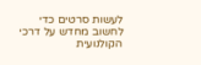לעשות סרטים כדי לחשוב מחדש על דרכי הקולנועית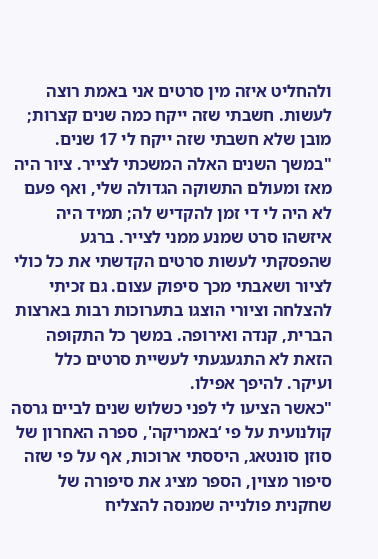ולהחליט איזה מין סרטים אני באמת רוצה לעשות. חשבתי שזה ייקח כמה שנים קצרות; מובן שלא חשבתי שזה ייקח לי 17 שנים.
"במשך השנים האלה המשכתי לצייר. ציור היה מאז ומעולם התשוקה הגדולה שלי, ואף פעם לא היה לי די זמן להקדיש לה; תמיד היה איזשהו סרט שמנע ממני לצייר. ברגע שהפסקתי לעשות סרטים הקדשתי את כל כולי לציור ושאבתי מכך סיפוק עצום. גם זכיתי להצלחה וציורי הוצגו בתערוכות רבות בארצות הברית, קנדה ואירופה. במשך כל התקופה הזאת לא התגעגעתי לעשיית סרטים כלל ועיקר. להיפך אפילו.
"כאשר הציעו לי לפני כשלוש שנים לביים גרסה קולנועית על פי ‘באמריקה', ספרה האחרון של סוזן סונטאג, היססתי ארוכות, אף על פי שזה סיפור מצוין, הספר מציג את סיפורה של שחקנית פולנייה שמנסה להצליח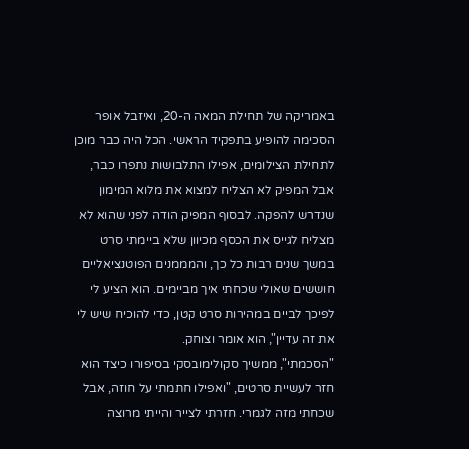באמריקה של תחילת המאה ה-20, ואיזבל אופר הסכימה להופיע בתפקיד הראשי. הכל היה כבר מוכן לתחילת הצילומים, אפילו התלבושות נתפרו כבר, אבל המפיק לא הצליח למצוא את מלוא המימון שנדרש להפקה. לבסוף המפיק הודה לפני שהוא לא מצליח לגייס את הכסף מכיוון שלא ביימתי סרט במשך שנים רבות כל כך, והמממנים הפוטנציאליים חוששים שאולי שכחתי איך מביימים. הוא הציע לי לפיכך לביים במהירות סרט קטן, כדי להוכיח שיש לי את זה עדיין", הוא אומר וצוחק.
"הסכמתי", ממשיך סקולימובסקי בסיפורו כיצד הוא חזר לעשיית סרטים, "ואפילו חתמתי על חוזה, אבל שכחתי מזה לגמרי. חזרתי לצייר והייתי מרוצה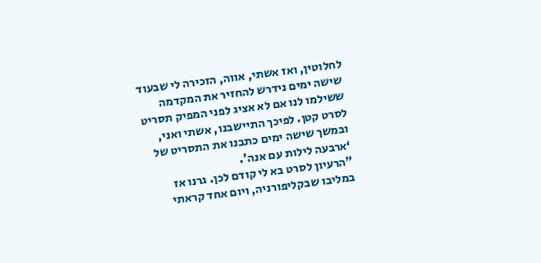לחלוטין, ואז אשתי, אווה, הזכירה לי שבעוד שישה ימים נידרש להחזיר את המקדמה ששילמו לנו אם לא אציג לפני המפיק תסריט לסרט קטן. לפיכך התיישבנו, אשתי ואני, ובמשך שישה ימים כתבנו את התסריט של ‘ארבעה לילות עם אנה'.
"הרעיון לסרט בא לי קודם לכן. גרנו אז במליבו שבקליפורניה, ויום אחד קראתי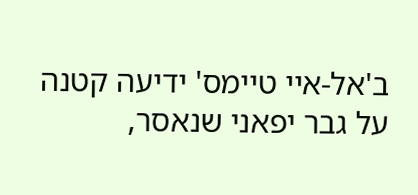ב'אל-איי טיימס' ידיעה קטנה על גבר יפאני שנאסר,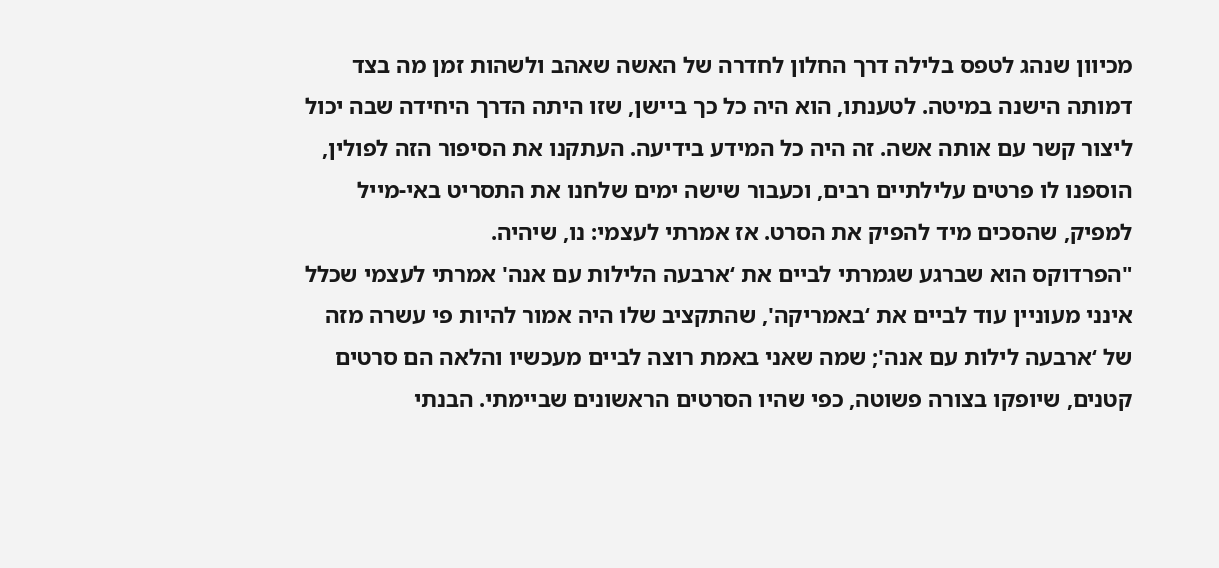מכיוון שנהג לטפס בלילה דרך החלון לחדרה של האשה שאהב ולשהות זמן מה בצד דמותה הישנה במיטה. לטענתו, הוא היה כל כך ביישן, שזו היתה הדרך היחידה שבה יכול ליצור קשר עם אותה אשה. זה היה כל המידע בידיעה. העתקנו את הסיפור הזה לפולין, הוספנו לו פרטים עלילתיים רבים, וכעבור שישה ימים שלחנו את התסריט באי-מייל למפיק, שהסכים מיד להפיק את הסרט. אז אמרתי לעצמי: נו, שיהיה.
"הפרדוקס הוא שברגע שגמרתי לביים את ‘ארבעה הלילות עם אנה' אמרתי לעצמי שכלל אינני מעוניין עוד לביים את ‘באמריקה', שהתקציב שלו היה אמור להיות פי עשרה מזה של ‘ארבעה לילות עם אנה'; שמה שאני באמת רוצה לביים מעכשיו והלאה הם סרטים קטנים, שיופקו בצורה פשוטה, כפי שהיו הסרטים הראשונים שביימתי. הבנתי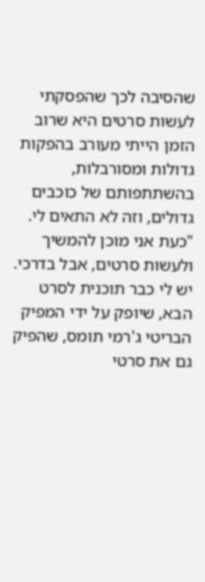שהסיבה לכך שהפסקתי לעשות סרטים היא שרוב הזמן הייתי מעורב בהפקות גדולות ומסורבלות, בהשתתפותם של כוכבים גדולים, וזה לא התאים לי.
"כעת אני מוכן להמשיך ולעשות סרטים, אבל בדרכי. יש לי כבר תוכנית לסרט הבא, שיופק על ידי המפיק הבריטי ג'רמי תומס, שהפיק גם את סרטי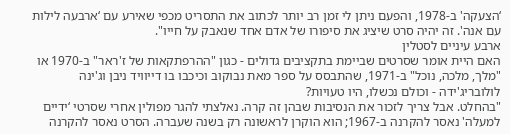‘הצעקה' ב-1978, והפעם ניתן לי זמן רב יותר לכתוב את התסריט מכפי שאירע עם ‘ארבעה לילות עם אנה'. זה יהיה סרט שיציג את סיפורו של אדם אחד שנאבק על חייו".
ארבע עיניים לסטלין
האם היית אומר שסרטים שביימת בתקציבים גדולים - כגון "ההרפתקאות של ז'ראר" ב-1970 או "מלך, מלכה, נוכל" ב-1971, שהתבסס על ספר מאת נבוקוב וכיכבו בו דייוויד ניבן וג'ינה לולובריג'ידה - וכולם נכשלו, היו טעויות?
"בהחלט. אבל צריך לזכור את הנסיבות שבהן זה קרה. נאלצתי להגר מפולין אחרי שסרטי ‘ידיים למעלה' נאסר להקרנה ב-1967; הוא הוקרן לראשונה רק בשנה שעברה. הסרט נאסר להקרנה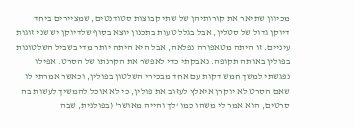מכיוון שתיאר את קורותיהן של שתי קבוצות סטודנטים, שמציירים ביחד דיוקן גדול של סטלין, אבל בגלל טעות בתכנון יוצא בסוף שלדיוקן יש שני זוגות עיניים. זו היתה מטאפורה נפלאה, אבל היא היתה יותר מדי בשביל השלטונות בפולין באותה תקופה. נאבקתי כדי לאפשר את הקרנתו של הסרט. אפילו נפגשתי למשך חמש דקות עם אחד מבכירי השלטון בפולין, וכאשר אמרתי לו שאם הסרט לא יוקרן איאלץ לעזוב את פולין, כי לא אוכל להמשיך לעשות בה סרטים, הוא אמר לי משהו כמו ‘לך והייה מאושר' (בפולנית, שבה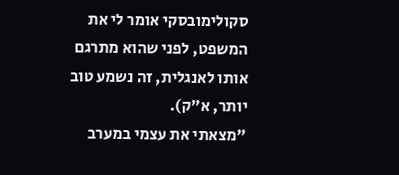סקולימובסקי אומר לי את המשפט, לפני שהוא מתרגם אותו לאנגלית, זה נשמע טוב יותר, א"ק).
"מצאתי את עצמי במערב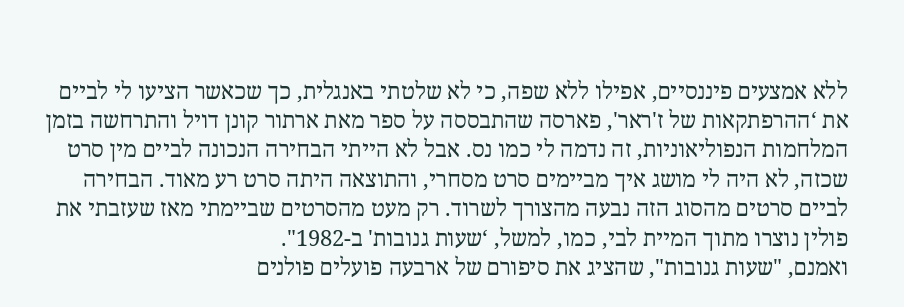ללא אמצעים פיננסיים, אפילו ללא שפה, כי לא שלטתי באנגלית, כך שכאשר הציעו לי לביים את ‘ההרפתקאות של ז'ראר', פארסה שהתבססה על ספר מאת ארתור קונן דויל והתרחשה בזמן המלחמות הנפוליאוניות, זה נדמה לי כמו נס. אבל לא הייתי הבחירה הנכונה לביים מין סרט שכזה, לא היה לי מושג איך מביימים סרט מסחרי, והתוצאה היתה סרט רע מאוד. הבחירה לביים סרטים מהסוג הזה נבעה מהצורך לשרוד. רק מעט מהסרטים שביימתי מאז שעזבתי את פולין נוצרו מתוך המיית לבי, כמו, למשל, ‘שעות גנובות' ב-1982".
ואמנם, "שעות גנובות", שהציג את סיפורם של ארבעה פועלים פולנים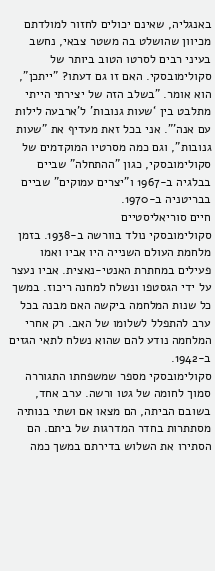באנגליה, שאינם יכולים לחזור למולדתם מכיוון שהושלט בה משטר צבאי, נחשב בעיני רבים לסרטו הטוב ביותר של סקולימובסקי. האם זו גם דעתו? "ייתכן", הוא אומר. "בשלב הזה של יצירתי הייתי מתלבט בין ‘שעות גנובות' ל'ארבעה לילות עם אנה'". אני בכל זאת מעדיף את "שעות גנובות", וגם כמה מסרטיו המוקדמים של סקולימובסקי, כגון "ההתחלה" שביים בבלגיה ב-1967 ו"יצרים עמוקים" שביים בבריטניה ב-1970.
חיים סוריאליסטיים
סקולימובסקי נולד בוורשה ב-1938. בזמן מלחמת העולם השנייה היו אביו ואמו פעילים במחתרת האנטי-נאצית. אביו נעצר על ידי הגסטפו ונשלח למחנה ריכוז. במשך כל שנות המלחמה ביקשה האם מבנה בכל ערב להתפלל לשלומו של האב. רק אחרי המלחמה נודע להם שהוא נשלח לתאי הגזים ב-1942.
סקולימובסקי מספר שמשפחתו התגוררה סמוך לחומה של גטו ורשה. ערב אחד, בשובם הביתה, הם מצאו אם ושתי בנותיה מסתתרות בחדר המדרגות של ביתם. הם הסתירו את השלוש בדירתם במשך כמה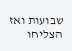שבועות ואז הצליחו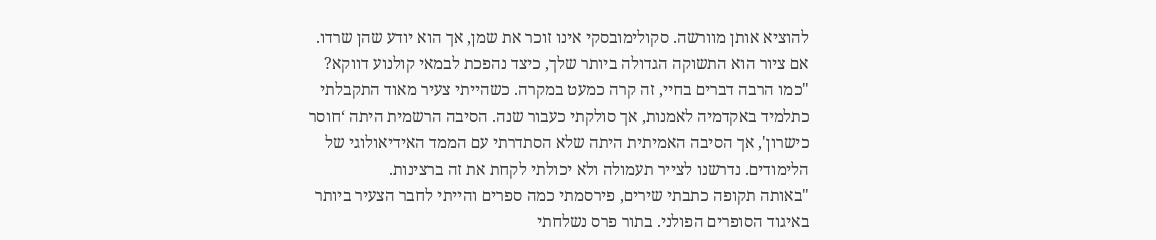להוציא אותן מוורשה. סקולימובסקי אינו זוכר את שמן, אך הוא יודע שהן שרדו.
אם ציור הוא התשוקה הגדולה ביותר שלך, כיצד נהפכת לבמאי קולנוע דווקא?
"כמו הרבה דברים בחיי, זה קרה כמעט במקרה. כשהייתי צעיר מאוד התקבלתי כתלמיד באקדמיה לאמנות, אך סולקתי כעבור שנה. הסיבה הרשמית היתה ‘חוסר כישרון', אך הסיבה האמיתית היתה שלא הסתדרתי עם הממד האידיאולוגי של הלימודים. נדרשנו לצייר תעמולה ולא יכולתי לקחת את זה ברצינות.
"באותה תקופה כתבתי שירים, פירסמתי כמה ספרים והייתי לחבר הצעיר ביותר באיגוד הסופרים הפולני. בתור פרס נשלחתי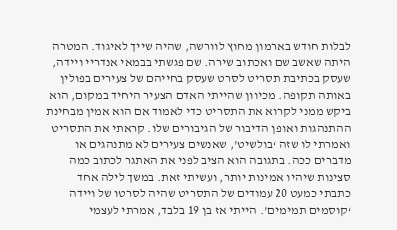לבלות חודש בארמון מחוץ לוורשה, שהיה שייך לאיגוד. המטרה היתה שאשב שם ואכתוב שירה. שם פגשתי בבמאי אנדריי ויידה, שעסק בכתיבת תסריט לסרט שעסק בחייהם של צעירים בפולין באותה תקופה. מכיוון שהייתי האדם הצעיר היחיד במקום, הוא ביקש ממני לקרוא את התסריט כדי לאמוד אם הוא אמין מבחינת ההתנהגות ואופן הדיבור של הגיבורים שלו. קראתי את התסריט ואמרתי לו שזה ‘בולשיט', שאנשים צעירים לא מתנהגים או מדברים ככה. בתגובה הוא הציב לפני את האתגר לכתוב כמה סצינות שיהיו אמינות יותר, ועשיתי זאת. במשך לילה אחד כתבתי כמעט 20 עמודים של התסריט שהיה לסרטו של ויידה ‘קוסמים תמימים'. הייתי אז בן 19 בלבד, אמרתי לעצמי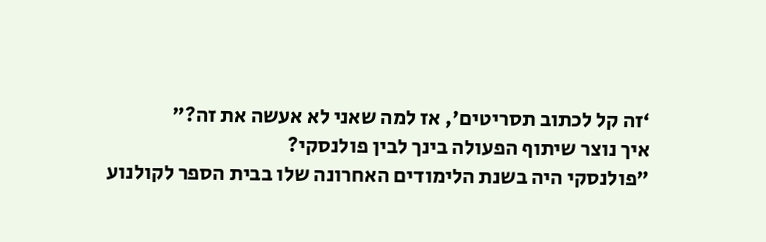‘זה קל לכתוב תסריטים', אז למה שאני לא אעשה את זה?"
איך נוצר שיתוף הפעולה בינך לבין פולנסקי?
"פולנסקי היה בשנת הלימודים האחרונה שלו בבית הספר לקולנוע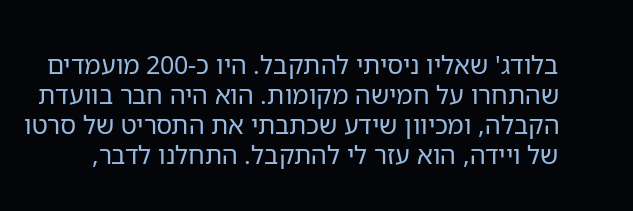בלודג' שאליו ניסיתי להתקבל. היו כ-200 מועמדים שהתחרו על חמישה מקומות. הוא היה חבר בוועדת הקבלה, ומכיוון שידע שכתבתי את התסריט של סרטו של ויידה, הוא עזר לי להתקבל. התחלנו לדבר,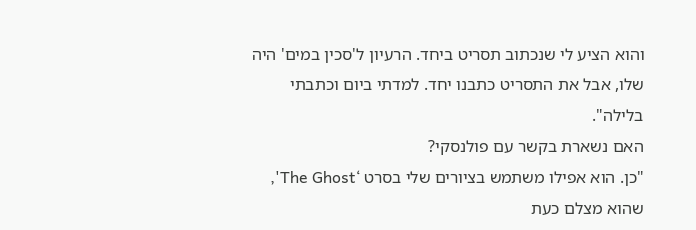והוא הציע לי שנכתוב תסריט ביחד. הרעיון ל'סכין במים' היה שלו, אבל את התסריט כתבנו יחד. למדתי ביום וכתבתי בלילה".
האם נשארת בקשר עם פולנסקי?
"כן. הוא אפילו משתמש בציורים שלי בסרט ‘The Ghost', שהוא מצלם כעת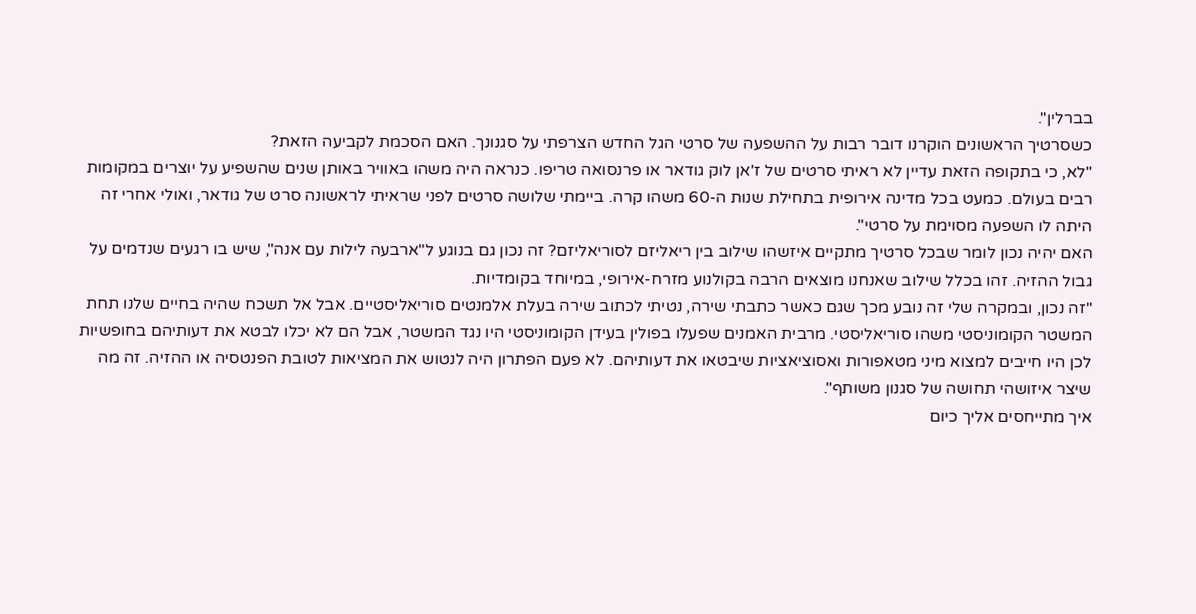בברלין".
כשסרטיך הראשונים הוקרנו דובר רבות על ההשפעה של סרטי הגל החדש הצרפתי על סגנונך. האם הסכמת לקביעה הזאת?
"לא, כי בתקופה הזאת עדיין לא ראיתי סרטים של ז'אן לוק גודאר או פרנסואה טריפו. כנראה היה משהו באוויר באותן שנים שהשפיע על יוצרים במקומות רבים בעולם. כמעט בכל מדינה אירופית בתחילת שנות ה-60 משהו קרה. ביימתי שלושה סרטים לפני שראיתי לראשונה סרט של גודאר, ואולי אחרי זה היתה לו השפעה מסוימת על סרטי".
האם יהיה נכון לומר שבכל סרטיך מתקיים איזשהו שילוב בין ריאליזם לסוריאליזם? זה נכון גם בנוגע ל"ארבעה לילות עם אנה", שיש בו רגעים שנדמים על גבול ההזיה. זהו בכלל שילוב שאנחנו מוצאים הרבה בקולנוע מזרח-אירופי, במיוחד בקומדיות.
"זה נכון, ובמקרה שלי זה נובע מכך שגם כאשר כתבתי שירה, נטיתי לכתוב שירה בעלת אלמנטים סוריאליסטיים. אבל אל תשכח שהיה בחיים שלנו תחת המשטר הקומוניסטי משהו סוריאליסטי. מרבית האמנים שפעלו בפולין בעידן הקומוניסטי היו נגד המשטר, אבל הם לא יכלו לבטא את דעותיהם בחופשיות לכן היו חייבים למצוא מיני מטאפורות ואסוציאציות שיבטאו את דעותיהם. לא פעם הפתרון היה לנטוש את המציאות לטובת הפנטסיה או ההזיה. זה מה שיצר איזושהי תחושה של סגנון משותף".
איך מתייחסים אליך כיום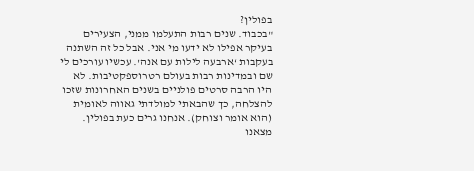בפולין?
"בכבוד. שנים רבות התעלמו ממני, הצעירים בעיקר אפילו לא ידעו מי אני. אבל כל זה השתנה בעקבות ‘ארבעה לילות עם אנה'. עכשיו עורכים לי שם ובמדינות רבות בעולם רטרוספקטיבות. לא היו הרבה סרטים פולניים בשנים האחרונות שזכו להצלחה, כך שהבאתי למולדתי גאווה לאומית (הוא אומר וצוחק). אנחנו גרים כעת בפולין. מצאנו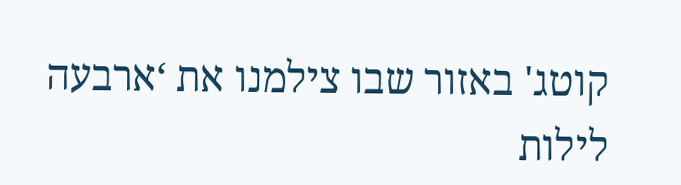קוטג' באזור שבו צילמנו את ‘ארבעה לילות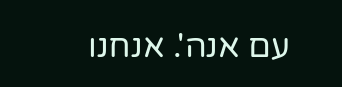עם אנה'. אנחנו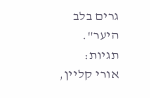גרים בלב היער".
תגיות:
אורי קליין,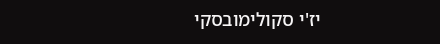יז'י סקולימובסקי